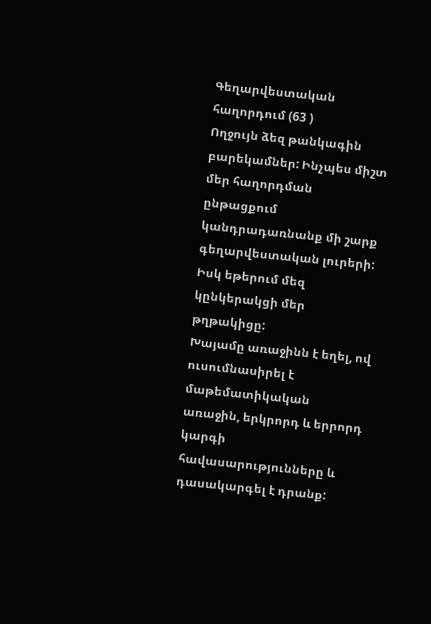Գեղարվեստական հաղորդում (63 )
Ողջույն ձեզ թանկագին բարեկամներ: Ինչպես միշտ մեր հաղորդման ընթացքում կանդրադառնանք մի շարք գեղարվեստական լուրերի: Իսկ եթերում մեզ կընկերակցի մեր թղթակիցը:
Խայամը առաջինն է եղել, ով ուսումնասիրել է մաթեմատիկական առաջին, երկրորդ և երրորդ կարգի հավասարությունները և դասակարգել է դրանք: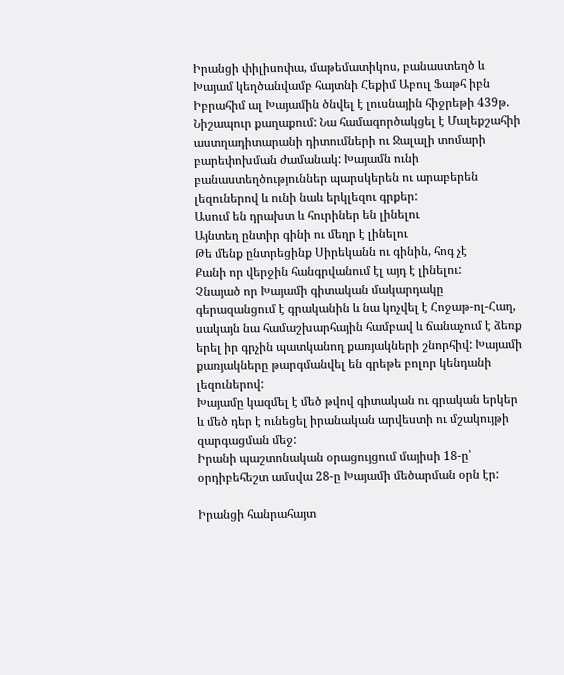Իրանցի փիլիսոփա, մաթեմատիկոս, բանաստեղծ և Խայամ կեղծանվամբ հայտնի Հեքիմ Աբուլ Ֆաթհ իբն Իբրահիմ ալ Խայամին ծնվել է լուսնային հիջրեթի 439թ. Նիշապուր քաղաքում: Նա համագործակցել է Մալեքշահիի աստղադիտարանի դիտումների ու Ջալալի տոմարի բարեփոխման ժամանակ: Խայամն ունի բանաստեղծություններ պարսկերեն ու արաբերեն լեզուներով և ունի նաև երկլեզու գրքեր:
Ասում են դրախտ և հուրիներ են լինելու
Այնտեղ ընտիր գինի ու մեղր է լինելու
Թե մենք ընտրեցինք Սիրեկանն ու գինին, հոգ չէ
Քանի որ վերջին հանգրվանում էլ այդ է լինելու:
Չնայած որ Խայամի գիտական մակարդակը գերազանցում է գրականին և նա կոչվել է Հոջաթ-ոլ-Հաղ, սակայն նա համաշխարհային համբավ և ճանաչում է ձեռք երել իր գրչին պատկանող քառյակների շնորհիվ: Խայամի քառյակները թարգմանվել են գրեթե բոլոր կենդանի լեզուներով:
Խայամը կազմել է մեծ թվով գիտական ու գրական երկեր և մեծ դեր է ունեցել իրանական արվեստի ու մշակույթի զարգացման մեջ:
Իրանի պաշտոնական օրացույցում մայիսի 18-ը՝ օրդիբեհեշտ ամսվա 28-ը Խայամի մեծարման օրն էր:

Իրանցի հանրահայտ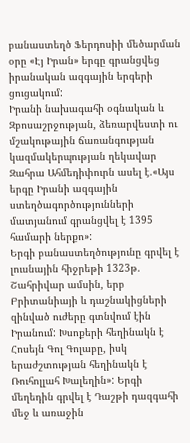բանաստեղծ Ֆերդոսիի մեծարման օրը «Էյ Իրան» երգը գրանցվեց իրանական ազգային երգերի ցուցակում:
Իրանի նախագահի օգնական և Զբոսաշրջության, ձեռարվեստի ու մշակութային ճառանգության կազմակերպության ղեկավար Զահրա Ահմեդիփուրն ասել է.«Այս երգը Իրանի ազգային ստեղծագործությունների մատյանում գրանցվել է 1395 համարի ներքո»:
Երգի բանաստեղծությունը գրվել է լուսնային հիջրեթի 1323թ. Շահրիվար ամսին, երբ Բրիտանիայի և դաշնակիցների զինված ուժերը գտնվում էին Իրանում: Խսոքերի հեղինակն է Հոսեյն Գոլ Գոլաբը, իսկ երաժշտության հեղինակն է Ռուհոլլահ Խալեղին»: Երգի մեղեդին գրվել է Դաշթի դազգահի մեջ և առաջին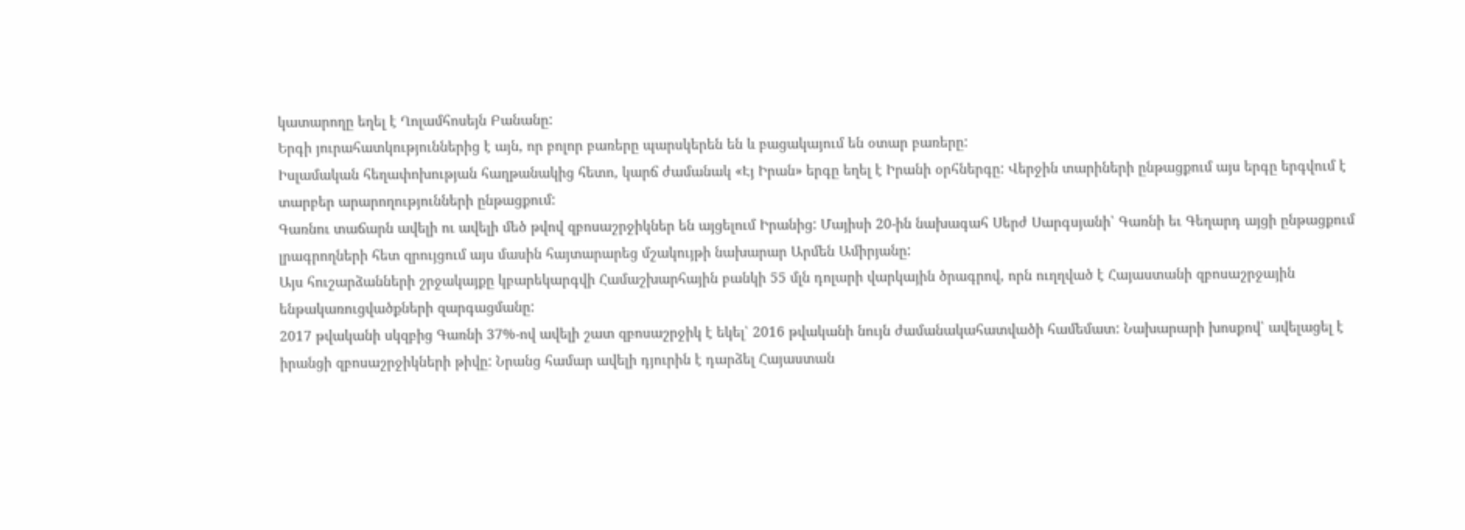կատարողը եղել է Ղոլամհոսեյն Բանանը:
Երգի յուրահատկություններից է այն, որ բոլոր բառերը պարսկերեն են և բացակայում են օտար բառերը:
Իսլամական հեղափոխության հաղթանակից հետո, կարճ ժամանակ «Էյ Իրան» երգը եղել է Իրանի օրհներգը: Վերջին տարիների ընթացքում այս երգը երգվում է տարբեր արարողությունների ընթացքում:
Գառնու տաճարն ավելի ու ավելի մեծ թվով զբոսաշրջիկներ են այցելում Իրանից: Մայիսի 20-ին նախագահ Սերժ Սարգսյանի՝ Գառնի եւ Գեղարդ այցի ընթացքում լրագրողների հետ զրույցում այս մասին հայտարարեց մշակույթի նախարար Արմեն Ամիրյանը:
Այս հուշարձանների շրջակայքը կբարեկարգվի Համաշխարհային բանկի 55 մլն դոլարի վարկային ծրագրով, որն ուղղված է Հայաստանի զբոսաշրջային ենթակառուցվածքների զարգացմանը:
2017 թվականի սկզբից Գառնի 37%-ով ավելի շատ զբոսաշրջիկ է եկել՝ 2016 թվականի նույն ժամանակահատվածի համեմատ: Նախարարի խոսքով՝ ավելացել է իրանցի զբոսաշրջիկների թիվը: Նրանց համար ավելի դյուրին է դարձել Հայաստան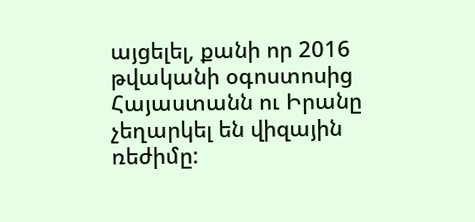այցելել, քանի որ 2016 թվականի օգոստոսից Հայաստանն ու Իրանը չեղարկել են վիզային ռեժիմը: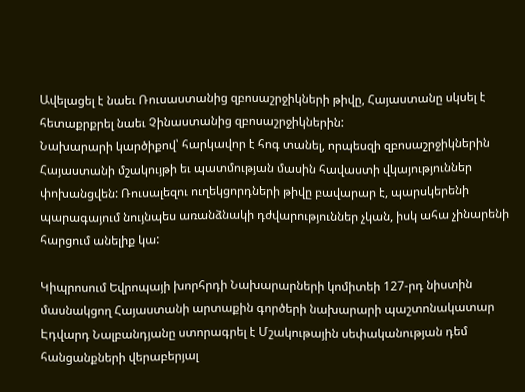Ավելացել է նաեւ Ռուսաստանից զբոսաշրջիկների թիվը, Հայաստանը սկսել է հետաքրքրել նաեւ Չինաստանից զբոսաշրջիկներին:
Նախարարի կարծիքով՝ հարկավոր է հոգ տանել, որպեսզի զբոսաշրջիկներին Հայաստանի մշակույթի եւ պատմության մասին հավաստի վկայություններ փոխանցվեն: Ռուսալեզու ուղեկցորդների թիվը բավարար է, պարսկերենի պարագայում նույնպես առանձնակի դժվարություններ չկան, իսկ ահա չինարենի հարցում անելիք կա:

Կիպրոսում Եվրոպայի խորհրդի Նախարարների կոմիտեի 127-րդ նիստին մասնակցող Հայաստանի արտաքին գործերի նախարարի պաշտոնակատար Էդվարդ Նալբանդյանը ստորագրել է Մշակութային սեփականության դեմ հանցանքների վերաբերյալ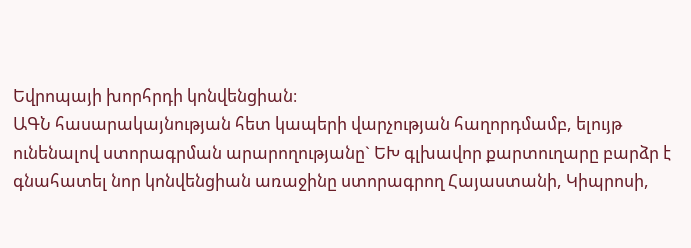Եվրոպայի խորհրդի կոնվենցիան։
ԱԳՆ հասարակայնության հետ կապերի վարչության հաղորդմամբ, ելույթ ունենալով ստորագրման արարողությանը` ԵԽ գլխավոր քարտուղարը բարձր է գնահատել նոր կոնվենցիան առաջինը ստորագրող Հայաստանի, Կիպրոսի,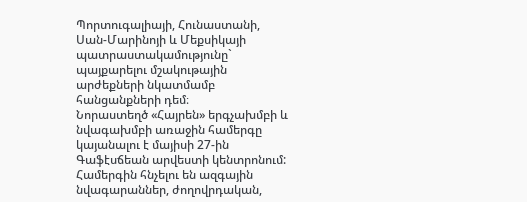Պորտուգալիայի, Հունաստանի, Սան-Մարինոյի և Մեքսիկայի պատրաստակամությունը` պայքարելու մշակութային արժեքների նկատմամբ հանցանքների դեմ։
Նորաստեղծ «Հայրեն» երգչախմբի և նվագախմբի առաջին համերգը կայանալու է մայիսի 27-ին Գաֆէսճեան արվեստի կենտրոնում: Համերգին հնչելու են ազգային նվագարաններ, ժողովրդական,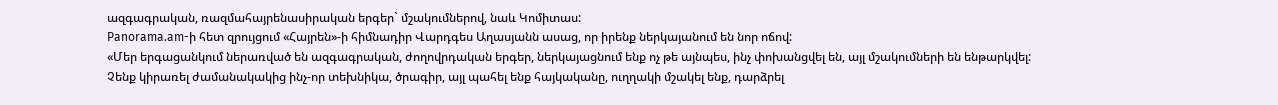ազգագրական, ռազմահայրենասիրական երգեր` մշակումներով, նաև Կոմիտաս:
Panorama.am-ի հետ զրույցում «Հայրեն»-ի հիմնադիր Վարդգես Աղասյանն ասաց, որ իրենք ներկայանում են նոր ոճով:
«Մեր երգացանկում ներառված են ազգագրական, ժողովրդական երգեր, ներկայացնում ենք ոչ թե այնպես, ինչ փոխանցվել են, այլ մշակումների են ենթարկվել: Չենք կիրառել ժամանակակից ինչ-որ տեխնիկա, ծրագիր, այլ պահել ենք հայկականը, ուղղակի մշակել ենք, դարձրել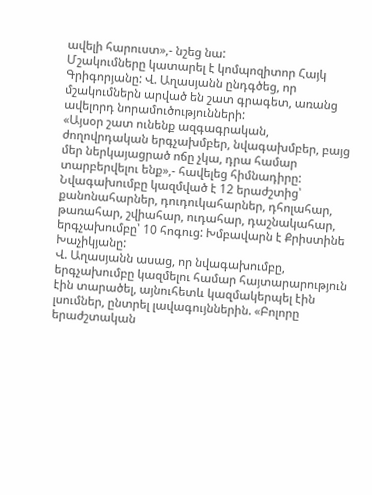ավելի հարուստ»,- նշեց նա:
Մշակումները կատարել է կոմպոզիտոր Հայկ Գրիգորյանը: Վ. Աղասյանն ընդգծեց, որ մշակումներն արված են շատ գրագետ, առանց ավելորդ նորամուծությունների:
«Այսօր շատ ունենք ազգագրական, ժողովրդական երգչախմբեր, նվագախմբեր, բայց մեր ներկայացրած ոճը չկա, դրա համար տարբերվելու ենք»,- հավելեց հիմնադիրը:
Նվագախումբը կազմված է 12 երաժշտից՝ քանոնահարներ, դուդուկահարներ, դհոլահար, թառահար, շվիահար, ուդահար, դաշնակահար, երգչախումբը՝ 10 հոգուց: Խմբավարն է Քրիստինե Խաչիկյանը:
Վ. Աղասյանն ասաց, որ նվագախումբը, երգչախումբը կազմելու համար հայտարարություն էին տարածել, այնուհետև կազմակերպել էին լսումներ, ընտրել լավագույններին. «Բոլորը երաժշտական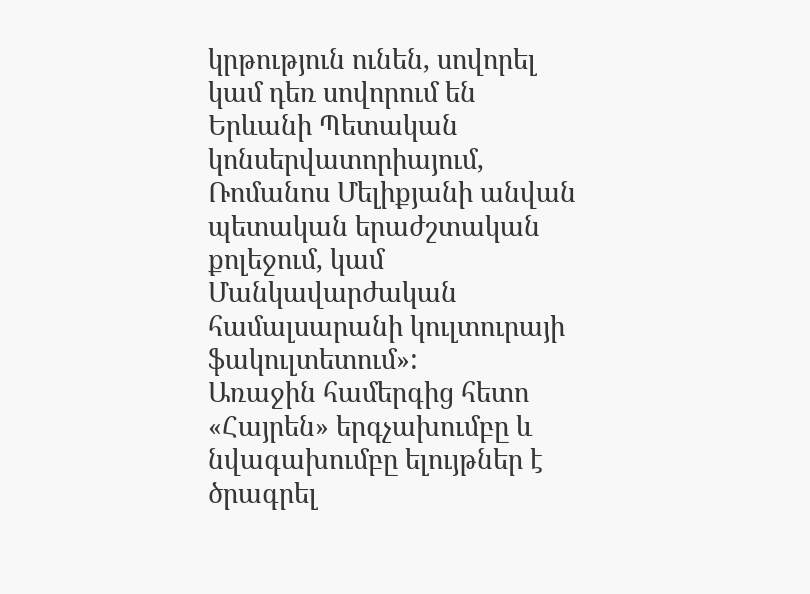կրթություն ունեն, սովորել կամ դեռ սովորում են Երևանի Պետական կոնսերվատորիայում, Ռոմանոս Մելիքյանի անվան պետական երաժշտական քոլեջում, կամ Մանկավարժական համալսարանի կուլտուրայի ֆակուլտետում»:
Առաջին համերգից հետո «Հայրեն» երգչախումբը և նվագախումբը ելույթներ է ծրագրել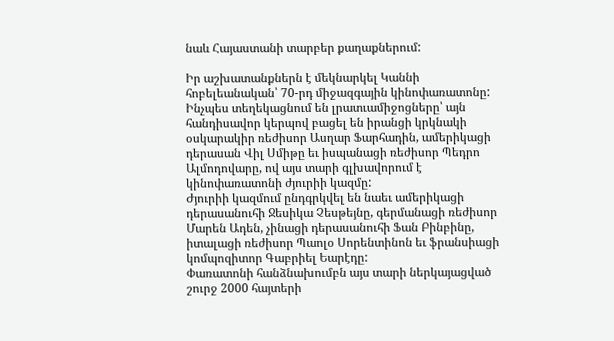նաև Հայաստանի տարբեր քաղաքներում:

Իր աշխատանքներն է մեկնարկել Կաննի հոբելեանական՝ 70-րդ միջազգային կինոփառատոնը:
Ինչպես տեղեկացնում են լրատւամիջոցները՝ այն հանդիսավոր կերպով բացել են իրանցի կրկնակի օսկարակիր ռեժիսոր Ասղար Ֆարհադին, ամերիկացի դերասան Վիլ Սմիթը եւ իսպանացի ռեժիսոր Պեդրո Ալմոդովարը, ով այս տարի գլխավորում է կինոփառատոնի ժյուրիի կազմը:
Ժյուրիի կազմում ընդգրկվել են նաեւ ամերիկացի դերասանուհի Ջեսիկա Չեսթեյնը, գերմանացի ռեժիսոր Մարեն Ադեն, չինացի դերասանուհի Ֆան Բինբինը, իտալացի ռեժիսոր Պաոլօ Սորենտինոն եւ ֆրանսիացի կոմպոզիտոր Գաբրիել Եարէդը:
Փառատոնի հանձնախումբն այս տարի ներկայացված շուրջ 2000 հայտերի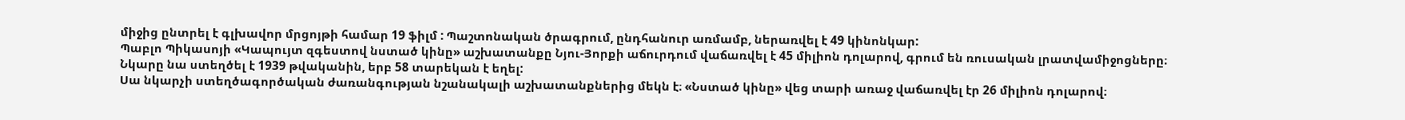միջից ընտրել է գլխավոր մրցոյթի համար 19 ֆիլմ : Պաշտոնական ծրագրում, ընդհանուր առմամբ, ներառվել է 49 կինոնկար:
Պաբլո Պիկասոյի «Կապույտ զգեստով նստած կինը» աշխատանքը Նյու-Յորքի աճուրդում վաճառվել է 45 միլիոն դոլարով, գրում են ռուսական լրատվամիջոցները։
Նկարը նա ստեղծել է 1939 թվականին, երբ 58 տարեկան է եղել:
Սա նկարչի ստեղծագործական ժառանգության նշանակալի աշխատանքներից մեկն է։ «Նստած կինը» վեց տարի առաջ վաճառվել էր 26 միլիոն դոլարով։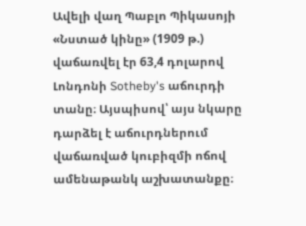Ավելի վաղ Պաբլո Պիկասոյի «Նստած կինը» (1909 թ.) վաճառվել էր 63,4 դոլարով Լոնդոնի Sotheby's աճուրդի տանը։ Այսպիսով՝ այս նկարը դարձել է աճուրդներում վաճառված կուբիզմի ոճով ամենաթանկ աշխատանքը։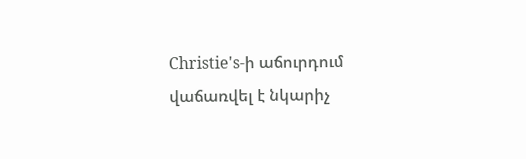Christie's-ի աճուրդում վաճառվել է նկարիչ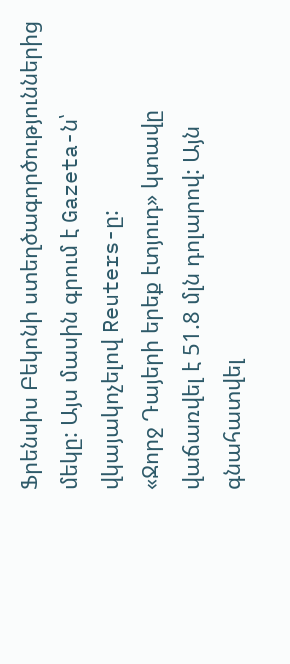Ֆրենսիս Բեկոնի ստեղծագործություններից մեկը: Այս մասին գրում է Gazeta-ն՝ վկայակոչելով Reuters-ը:
«Ջորջ Դայերի երեք էտյուդ» կտավը վաճառվել է 51.8 մլն դոլարով: Այն գնահատվել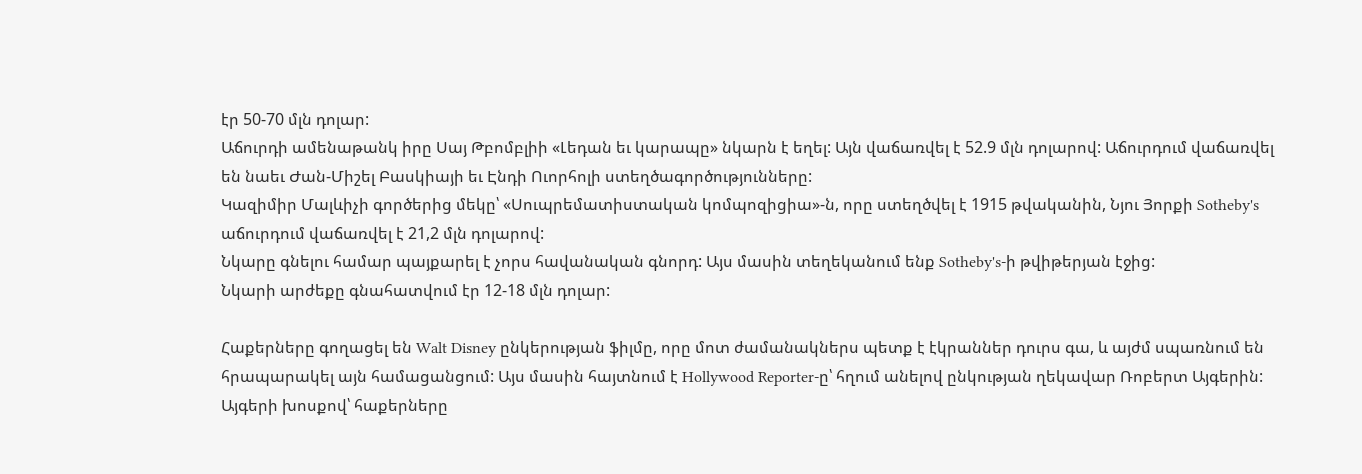էր 50-70 մլն դոլար:
Աճուրդի ամենաթանկ իրը Սայ Թբոմբլիի «Լեդան եւ կարապը» նկարն է եղել: Այն վաճառվել է 52.9 մլն դոլարով: Աճուրդում վաճառվել են նաեւ Ժան-Միշել Բասկիայի եւ Էնդի Ուորհոլի ստեղծագործությունները:
Կազիմիր Մալևիչի գործերից մեկը՝ «Սուպրեմատիստական կոմպոզիցիա»-ն, որը ստեղծվել է 1915 թվականին, Նյու Յորքի Sotheby's աճուրդում վաճառվել է 21,2 մլն դոլարով:
Նկարը գնելու համար պայքարել է չորս հավանական գնորդ: Այս մասին տեղեկանում ենք Sotheby's-ի թվիթերյան էջից:
Նկարի արժեքը գնահատվում էր 12-18 մլն դոլար:

Հաքերները գողացել են Walt Disney ընկերության ֆիլմը, որը մոտ ժամանակներս պետք է էկրաններ դուրս գա, և այժմ սպառնում են հրապարակել այն համացանցում: Այս մասին հայտնում է Hollywood Reporter-ը՝ հղում անելով ընկության ղեկավար Ռոբերտ Այգերին:
Այգերի խոսքով՝ հաքերները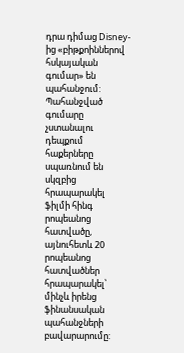դրա դիմաց Disney-ից «բիթքոիններով հսկայական գումար» են պահանջում: Պահանջված գումարը չստանալու դեպքում հաքերները սպառնում են սկզբից հրապարակել ֆիլմի հինգ րոպեանոց հատվածը, այնուհետև 20 րոպեանոց հատվածներ հրապարակել՝ մինչև իրենց ֆինանսական պահանջների բավարարումը: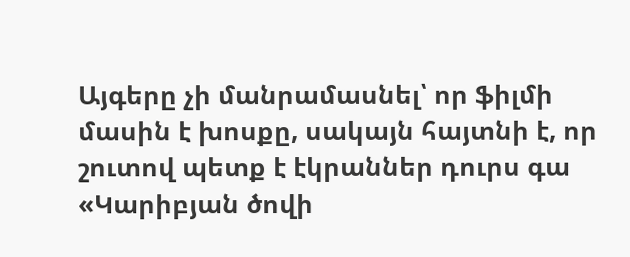Այգերը չի մանրամասնել՝ որ ֆիլմի մասին է խոսքը, սակայն հայտնի է, որ շուտով պետք է էկրաններ դուրս գա «Կարիբյան ծովի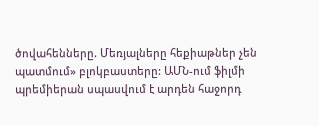ծովահենները. Մեռյալները հեքիաթներ չեն պատմում» բլոկբաստերը: ԱՄՆ-ում ֆիլմի պրեմիերան սպասվում է արդեն հաջորդ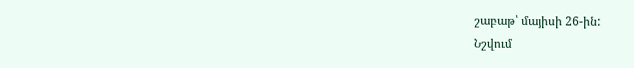շաբաթ՝ մայիսի 26-ին:
Նշվում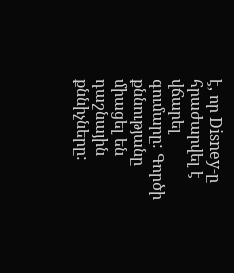է, որ Disney-ը հրաժարվել է վճարել գումարը: Գործի քննությանը միացել են դաշնային քննիչները: